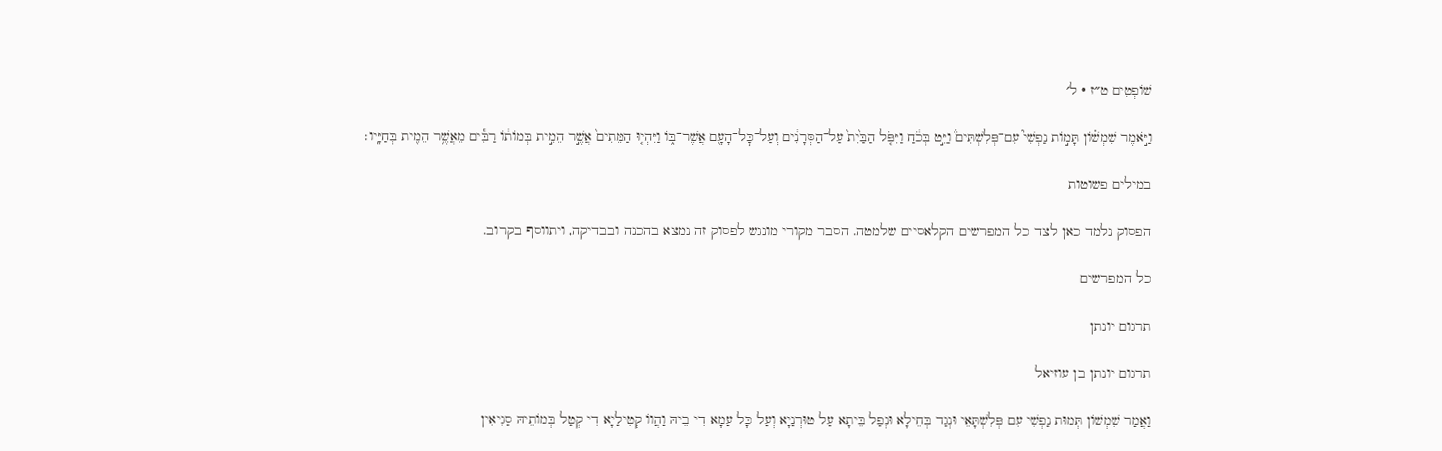שׁוֹפְטִים ט״ז · ל׳

וַיֹּ֣אמֶר שִׁמְשׁ֗וֹן תָּמ֣וֹת נַפְשִׁי֮ עִם־פְּלִשְׁתִּים֒ וַיֵּ֣ט בְּכֹ֔חַ וַיִּפֹּ֤ל הַבַּ֙יִת֙ עַל־הַסְּרָנִ֔ים וְעַל־כׇּל־הָעָ֖ם אֲשֶׁר־בּ֑וֹ וַיִּהְי֤וּ הַמֵּתִים֙ אֲשֶׁ֣ר הֵמִ֣ית בְּמוֹת֔וֹ רַבִּ֕ים מֵאֲשֶׁ֥ר הֵמִ֖ית בְּחַיָּֽיו׃

במילים פשוטות

הפסוק נלמד כאן לצד כל המפרשים הקלאסיים שלמטה. הסבר מקורי מונגש לפסוק זה נמצא בהכנה ובבדיקה, ויתווסף בקרוב.

כל המפרשים

תרגום יונתן

תרגום יונתן בן עוזיאל

וַאֲמַר שִׁמְשׁוֹן תְּמוּת נַפְשִׁי עִם פְּלִשְׁתָּאֵי וּנְגַד בְּחֵילָא וּנְפַל בֵּיתָא עַל טוּרְנַיָא וְעַל כָּל עַמָא דִי בֵיהּ וַהֲווֹ קְטִילַיָא דִי קְטַל בְּמוֹתֵיהּ סַגִיאִין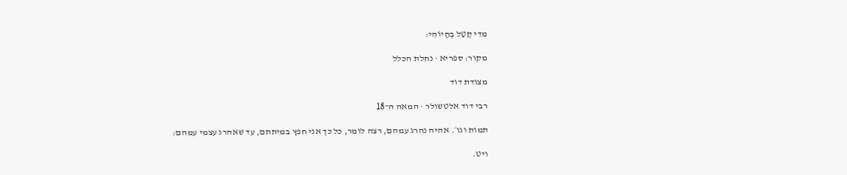מִדִי קְטַל בְּחַיוֹהִי:

מקור: ספריא · נחלת הכלל

מצודת דוד

רבי דוד אלטשולר · המאה ה־18

תמות וגו׳. אהיה נהרג עמהם, רצה לומר, כל כך אני חפץ במיתתם, עד שאהרג עצמי עמהם:

ויט.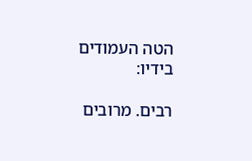הטה העמודים בידיו:

רבים. מרובים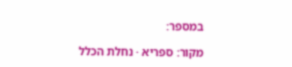במספר:

מקור: ספריא · נחלת הכלל